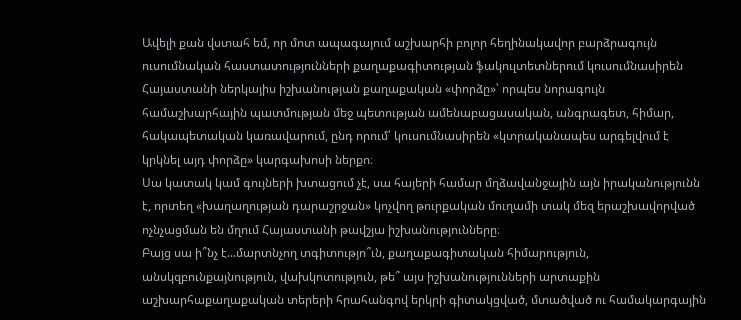Ավելի քան վստահ եմ, որ մոտ ապագայում աշխարհի բոլոր հեղինակավոր բարձրագույն ուսումնական հաստատությունների քաղաքագիտության ֆակուլտետներում կուսումնասիրեն Հայաստանի ներկայիս իշխանության քաղաքական «փորձը»՝ որպես նորագույն համաշխարհային պատմության մեջ պետության ամենաբացասական, անգրագետ, հիմար, հակապետական կառավարում, ընդ որում՝ կուսումնասիրեն «կտրականապես արգելվում է կրկնել այդ փորձը» կարգախոսի ներքո։
Սա կատակ կամ գույների խտացում չէ, սա հայերի համար մղձավանջային այն իրականությունն է, որտեղ «խաղաղության դարաշրջան» կոչվող թուրքական մուղամի տակ մեզ երաշխավորված ոչնչացման են մղում Հայաստանի թավշյա իշխանությունները։
Բայց սա ի՞նչ է...մարտնչող տգիտությո՞ւն, քաղաքագիտական հիմարություն, անսկզբունքայնություն, վախկոտություն, թե՞ այս իշխանությունների արտաքին աշխարհաքաղաքական տերերի հրահանգով երկրի գիտակցված, մտածված ու համակարգային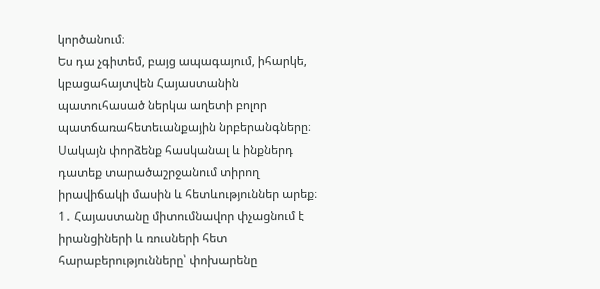կործանում։
Ես դա չգիտեմ, բայց ապագայում, իհարկե, կբացահայտվեն Հայաստանին պատուհասած ներկա աղետի բոլոր պատճառահետեւանքային նրբերանգները։ Սակայն փորձենք հասկանալ և ինքներդ դատեք տարածաշրջանում տիրող իրավիճակի մասին և հետևություններ արեք։
1․ Հայաստանը միտումնավոր փչացնում է իրանցիների և ռուսների հետ հարաբերությունները՝ փոխարենը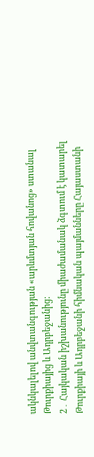ակնկալելով անվտանգության «արևմտյան հովանոց» ստանալ Թուրքիայից և Ադրբեջանից:
2․ Հայկական իշխանությունը միաժամանակ ձգտում է կատարել Թուրքիայի և Ադրբեջանի հիմնական պայմանները Հայաստանի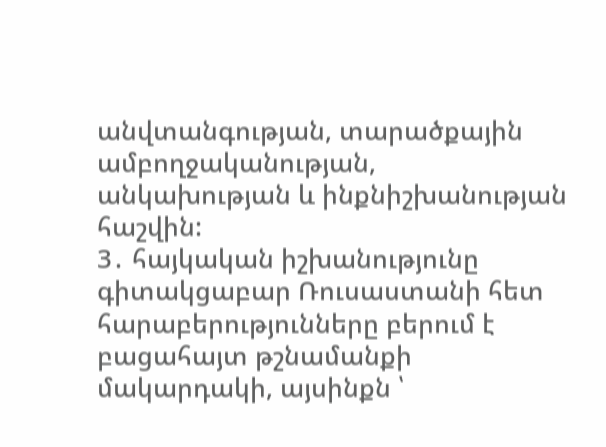անվտանգության, տարածքային ամբողջականության, անկախության և ինքնիշխանության հաշվին:
3․ հայկական իշխանությունը գիտակցաբար Ռուսաստանի հետ հարաբերությունները բերում է բացահայտ թշնամանքի մակարդակի, այսինքն ՝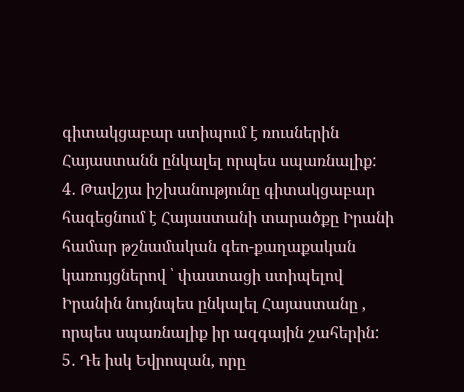գիտակցաբար ստիպում է ռուսներին Հայաստանն ընկալել որպես սպառնալիք:
4․ Թավշյա իշխանությունը գիտակցաբար հագեցնում է Հայաստանի տարածքը Իրանի համար թշնամական գեո-քաղաքական կառույցներով ՝ փաստացի ստիպելով Իրանին նույնպես ընկալել Հայաստանը , որպես սպառնալիք իր ազգային շահերին:
5․ Դե իսկ Եվրոպան, որը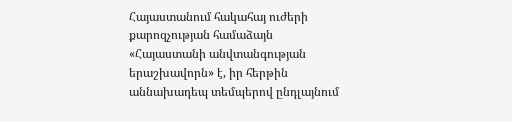Հայաստանում հակահայ ուժերի քարոզչության համաձայն «Հայաստանի անվտանգության երաշխավորն» է, իր հերթին աննախադեպ տեմպերով ընդլայնում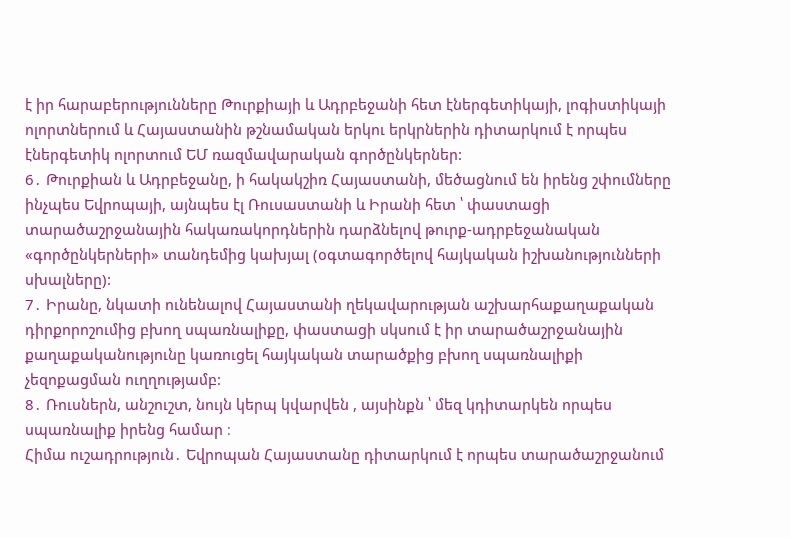է իր հարաբերությունները Թուրքիայի և Ադրբեջանի հետ էներգետիկայի, լոգիստիկայի ոլորտներում և Հայաստանին թշնամական երկու երկրներին դիտարկում է որպես էներգետիկ ոլորտում ԵՄ ռազմավարական գործընկերներ:
6․ Թուրքիան և Ադրբեջանը, ի հակակշիռ Հայաստանի, մեծացնում են իրենց շփումները ինչպես Եվրոպայի, այնպես էլ Ռուսաստանի և Իրանի հետ ՝ փաստացի տարածաշրջանային հակառակորդներին դարձնելով թուրք-ադրբեջանական «գործընկերների» տանդեմից կախյալ (օգտագործելով հայկական իշխանությունների սխալները):
7․ Իրանը, նկատի ունենալով Հայաստանի ղեկավարության աշխարհաքաղաքական դիրքորոշումից բխող սպառնալիքը, փաստացի սկսում է իր տարածաշրջանային քաղաքականությունը կառուցել հայկական տարածքից բխող սպառնալիքի չեզոքացման ուղղությամբ:
8․ Ռուսներն, անշուշտ, նույն կերպ կվարվեն , այսինքն ՝ մեզ կդիտարկեն որպես սպառնալիք իրենց համար ։
Հիմա ուշադրություն․ Եվրոպան Հայաստանը դիտարկում է որպես տարածաշրջանում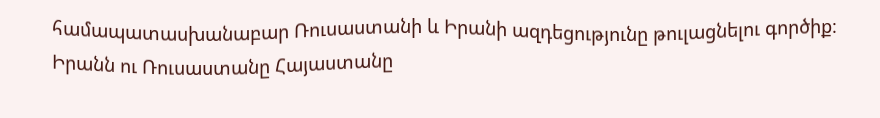համապատասխանաբար Ռուսաստանի և Իրանի ազդեցությունը թուլացնելու գործիք։
Իրանն ու Ռուսաստանը Հայաստանը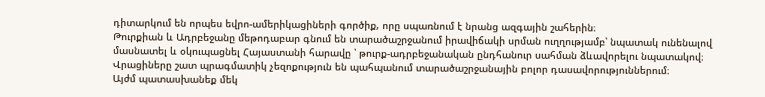դիտարկում են որպես եվրո-ամերիկացիների գործիք, որը սպառնում է նրանց ազգային շահերին։
Թուրքիան և Ադրբեջանը մեթոդաբար գնում են տարածաշրջանում իրավիճակի սրման ուղղությամբ՝ նպատակ ունենալով մասնատել և օկուպացնել Հայաստանի հարավը ՝ թուրք-ադրբեջանական ընդհանուր սահման ձևավորելու նպատակով։
Վրացիները շատ պրագմատիկ չեզոքություն են պահպանում տարածաշրջանային բոլոր դասավորություններում։
Այժմ պատասխանեք մեկ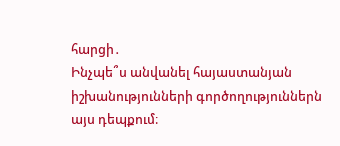հարցի․
Ինչպե՞ս անվանել հայաստանյան իշխանությունների գործողություններն այս դեպքում։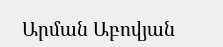Արման Աբովյան